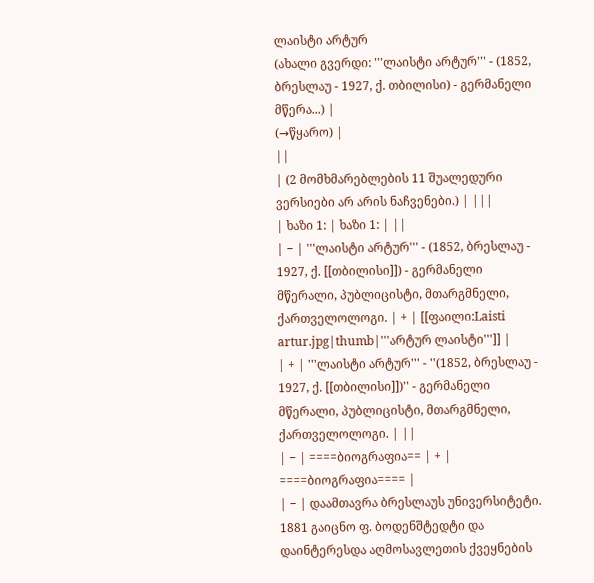ლაისტი არტურ
(ახალი გვერდი: '''ლაისტი არტურ''' - (1852, ბრესლაუ - 1927, ქ. თბილისი) - გერმანელი მწერა...) |
(→წყარო) |
||
| (2 მომხმარებლების 11 შუალედური ვერსიები არ არის ნაჩვენები.) | |||
| ხაზი 1: | ხაზი 1: | ||
| − | '''ლაისტი არტურ''' - (1852, ბრესლაუ - 1927, ქ. [[თბილისი]]) - გერმანელი მწერალი, პუბლიცისტი, მთარგმნელი, ქართველოლოგი. | + | [[ფაილი:Laisti artur.jpg|thumb|'''არტურ ლაისტი''']] |
| + | '''ლაისტი არტურ''' - ''(1852, ბრესლაუ - 1927, ქ. [[თბილისი]])'' - გერმანელი მწერალი, პუბლიცისტი, მთარგმნელი, ქართველოლოგი. | ||
| − | ====ბიოგრაფია== | + | ====ბიოგრაფია==== |
| − | დაამთავრა ბრესლაუს უნივერსიტეტი. 1881 გაიცნო ფ. ბოდენშტედტი და დაინტერესდა აღმოსავლეთის ქვეყნების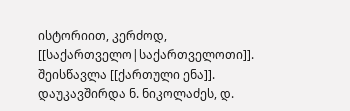ისტორიით, კერძოდ, [[საქართველო|საქართველოთი]]. შეისწავლა [[ქართული ენა]]. დაუკავშირდა ნ. ნიკოლაძეს, დ.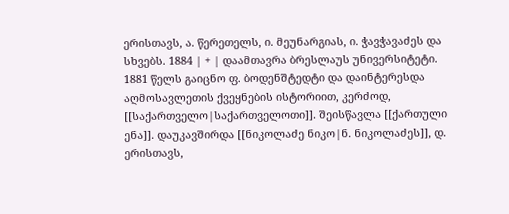ერისთავს, ა. წერეთელს, ი. მეუნარგიას, ი. ჭავჭავაძეს და სხვებს. 1884 | + | დაამთავრა ბრესლაუს უნივერსიტეტი. 1881 წელს გაიცნო ფ. ბოდენშტედტი და დაინტერესდა აღმოსავლეთის ქვეყნების ისტორიით, კერძოდ, [[საქართველო|საქართველოთი]]. შეისწავლა [[ქართული ენა]]. დაუკავშირდა [[ნიკოლაძე ნიკო|ნ. ნიკოლაძეს]], დ. ერისთავს,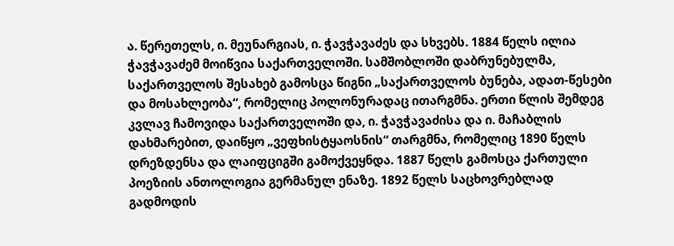ა. წერეთელს, ი. მეუნარგიას, ი. ჭავჭავაძეს და სხვებს. 1884 წელს ილია ჭავჭავაძემ მოიწვია საქართველოში. სამშობლოში დაბრუნებულმა, საქართველოს შესახებ გამოსცა წიგნი „საქართველოს ბუნება, ადათ-წესები და მოსახლეობა“, რომელიც პოლონურადაც ითარგმნა. ერთი წლის შემდეგ კვლავ ჩამოვიდა საქართველოში და, ი. ჭავჭავაძისა და ი. მაჩაბლის დახმარებით, დაიწყო „ვეფხისტყაოსნის“ თარგმნა, რომელიც 1890 წელს დრეზდენსა და ლაიფციგში გამოქვეყნდა. 1887 წელს გამოსცა ქართული პოეზიის ანთოლოგია გერმანულ ენაზე. 1892 წელს საცხოვრებლად გადმოდის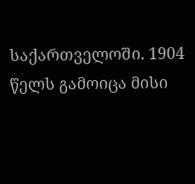საქართველოში. 1904 წელს გამოიცა მისი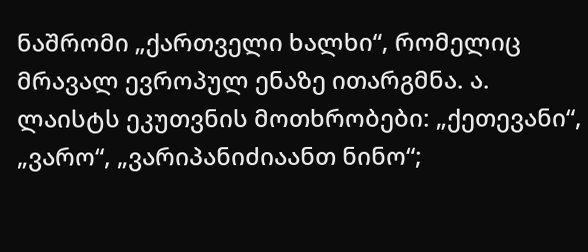ნაშრომი „ქართველი ხალხი“, რომელიც მრავალ ევროპულ ენაზე ითარგმნა. ა. ლაისტს ეკუთვნის მოთხრობები: „ქეთევანი“, „ვარო“, „ვარიპანიძიაანთ ნინო“;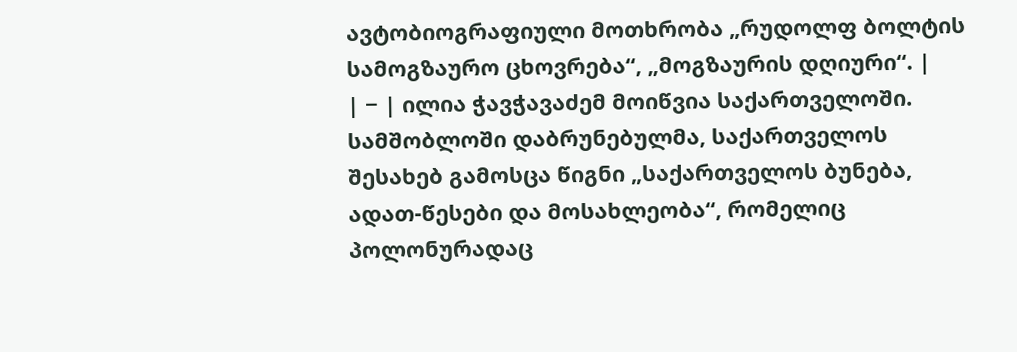ავტობიოგრაფიული მოთხრობა „რუდოლფ ბოლტის სამოგზაურო ცხოვრება“, „მოგზაურის დღიური“. |
| − | ილია ჭავჭავაძემ მოიწვია საქართველოში. სამშობლოში დაბრუნებულმა, საქართველოს შესახებ გამოსცა წიგნი „საქართველოს ბუნება, ადათ-წესები და მოსახლეობა“, რომელიც პოლონურადაც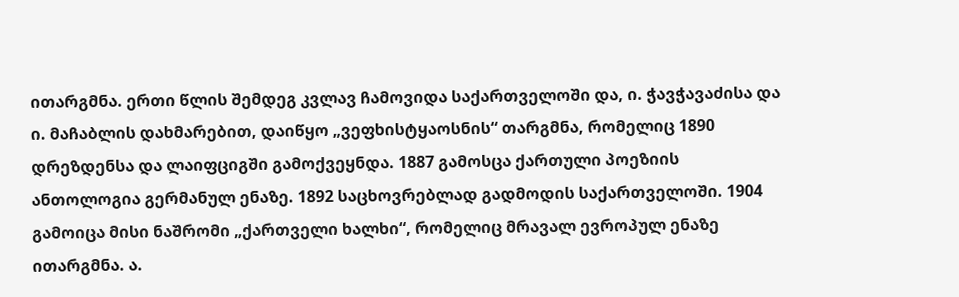ითარგმნა. ერთი წლის შემდეგ კვლავ ჩამოვიდა საქართველოში და, ი. ჭავჭავაძისა და ი. მაჩაბლის დახმარებით, დაიწყო „ვეფხისტყაოსნის“ თარგმნა, რომელიც 1890 დრეზდენსა და ლაიფციგში გამოქვეყნდა. 1887 გამოსცა ქართული პოეზიის ანთოლოგია გერმანულ ენაზე. 1892 საცხოვრებლად გადმოდის საქართველოში. 1904 გამოიცა მისი ნაშრომი „ქართველი ხალხი“, რომელიც მრავალ ევროპულ ენაზე ითარგმნა. ა.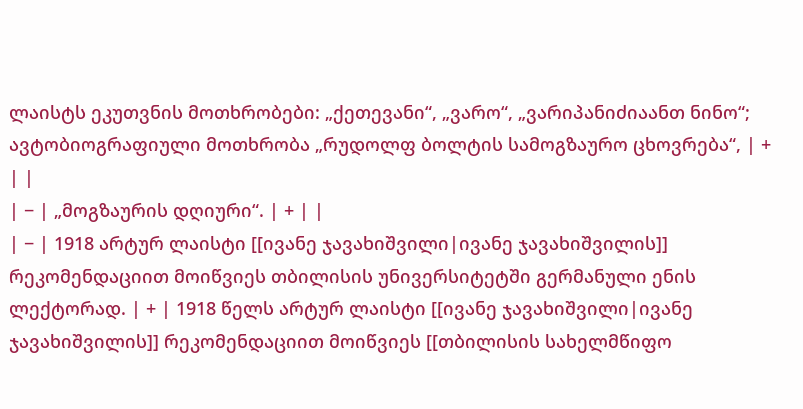ლაისტს ეკუთვნის მოთხრობები: „ქეთევანი“, „ვარო“, „ვარიპანიძიაანთ ნინო“; ავტობიოგრაფიული მოთხრობა „რუდოლფ ბოლტის სამოგზაურო ცხოვრება“, | + | |
| − | „მოგზაურის დღიური“. | + | |
| − | 1918 არტურ ლაისტი [[ივანე ჯავახიშვილი|ივანე ჯავახიშვილის]] რეკომენდაციით მოიწვიეს თბილისის უნივერსიტეტში გერმანული ენის ლექტორად. | + | 1918 წელს არტურ ლაისტი [[ივანე ჯავახიშვილი|ივანე ჯავახიშვილის]] რეკომენდაციით მოიწვიეს [[თბილისის სახელმწიფო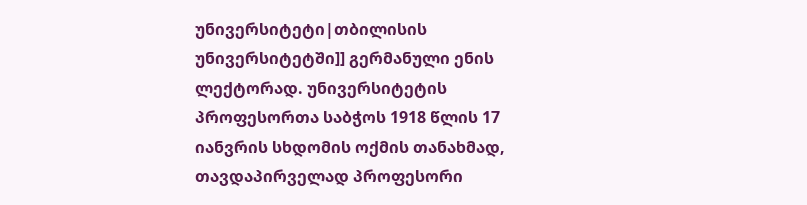უნივერსიტეტი|თბილისის უნივერსიტეტში]] გერმანული ენის ლექტორად. უნივერსიტეტის პროფესორთა საბჭოს 1918 წლის 17 იანვრის სხდომის ოქმის თანახმად, თავდაპირველად პროფესორი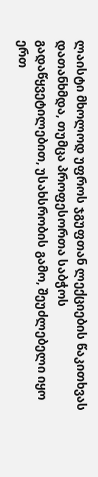ლაისტი მხოლოდ უფროს ჯგუფთან ლექციების წაკითხვას დათანხმდა, თუმცა პროფესორთა საბჭოს გადაწყვეტილებით, უსახსრობის გამო, შეუძლებელი იყო ერთ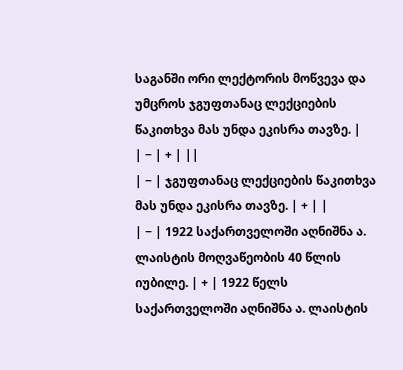საგანში ორი ლექტორის მოწვევა და უმცროს ჯგუფთანაც ლექციების წაკითხვა მას უნდა ეკისრა თავზე. |
| − | + | ||
| − | ჯგუფთანაც ლექციების წაკითხვა მას უნდა ეკისრა თავზე. | + | |
| − | 1922 საქართველოში აღნიშნა ა. ლაისტის მოღვაწეობის 40 წლის იუბილე. | + | 1922 წელს საქართველოში აღნიშნა ა. ლაისტის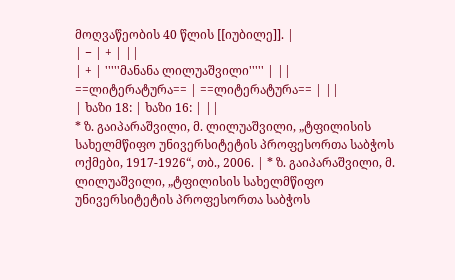მოღვაწეობის 40 წლის [[იუბილე]]. |
| − | + | ||
| + | '''''მანანა ლილუაშვილი''''' | ||
==ლიტერატურა== | ==ლიტერატურა== | ||
| ხაზი 18: | ხაზი 16: | ||
* ზ. გაიპარაშვილი, მ. ლილუაშვილი, „ტფილისის სახელმწიფო უნივერსიტეტის პროფესორთა საბჭოს ოქმები, 1917-1926“, თბ., 2006. | * ზ. გაიპარაშვილი, მ. ლილუაშვილი, „ტფილისის სახელმწიფო უნივერსიტეტის პროფესორთა საბჭოს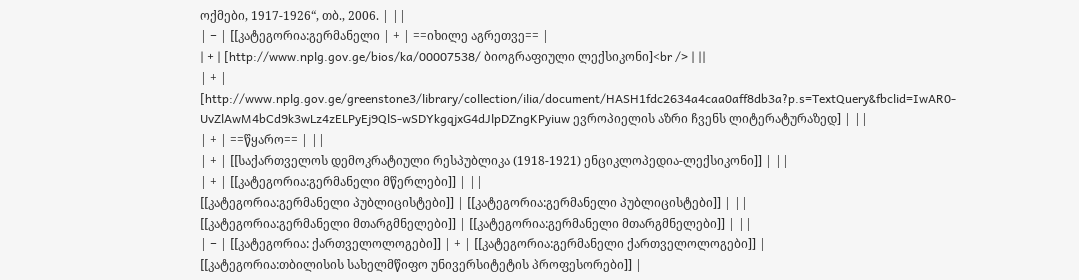ოქმები, 1917-1926“, თბ., 2006. | ||
| − | [[კატეგორია:გერმანელი | + | ==იხილე აგრეთვე== |
| + | [http://www.nplg.gov.ge/bios/ka/00007538/ ბიოგრაფიული ლექსიკონი]<br /> | ||
| + | [http://www.nplg.gov.ge/greenstone3/library/collection/ilia/document/HASH1fdc2634a4caa0aff8db3a?p.s=TextQuery&fbclid=IwAR0-UvZlAwM4bCd9k3wLz4zELPyEj9QlS-wSDYkgqjxG4dJlpDZngKPyiuw ევროპიელის აზრი ჩვენს ლიტერატურაზედ] | ||
| + | ==წყარო== | ||
| + | [[საქართველოს დემოკრატიული რესპუბლიკა (1918-1921) ენციკლოპედია-ლექსიკონი]] | ||
| + | [[კატეგორია:გერმანელი მწერლები]] | ||
[[კატეგორია:გერმანელი პუბლიცისტები]] | [[კატეგორია:გერმანელი პუბლიცისტები]] | ||
[[კატეგორია:გერმანელი მთარგმნელები]] | [[კატეგორია:გერმანელი მთარგმნელები]] | ||
| − | [[კატეგორია: ქართველოლოგები]] | + | [[კატეგორია:გერმანელი ქართველოლოგები]] |
[[კატეგორია:თბილისის სახელმწიფო უნივერსიტეტის პროფესორები]] |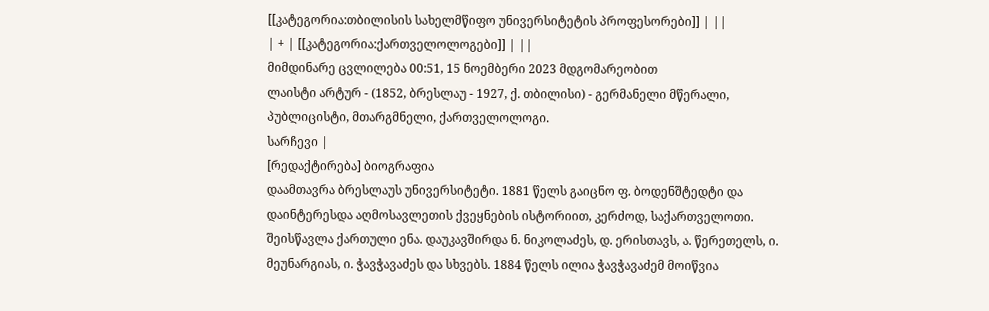[[კატეგორია:თბილისის სახელმწიფო უნივერსიტეტის პროფესორები]] | ||
| + | [[კატეგორია:ქართველოლოგები]] | ||
მიმდინარე ცვლილება 00:51, 15 ნოემბერი 2023 მდგომარეობით
ლაისტი არტურ - (1852, ბრესლაუ - 1927, ქ. თბილისი) - გერმანელი მწერალი, პუბლიცისტი, მთარგმნელი, ქართველოლოგი.
სარჩევი |
[რედაქტირება] ბიოგრაფია
დაამთავრა ბრესლაუს უნივერსიტეტი. 1881 წელს გაიცნო ფ. ბოდენშტედტი და დაინტერესდა აღმოსავლეთის ქვეყნების ისტორიით, კერძოდ, საქართველოთი. შეისწავლა ქართული ენა. დაუკავშირდა ნ. ნიკოლაძეს, დ. ერისთავს, ა. წერეთელს, ი. მეუნარგიას, ი. ჭავჭავაძეს და სხვებს. 1884 წელს ილია ჭავჭავაძემ მოიწვია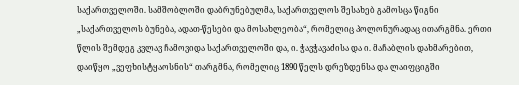საქართველოში. სამშობლოში დაბრუნებულმა, საქართველოს შესახებ გამოსცა წიგნი „საქართველოს ბუნება, ადათ-წესები და მოსახლეობა“, რომელიც პოლონურადაც ითარგმნა. ერთი წლის შემდეგ კვლავ ჩამოვიდა საქართველოში და, ი. ჭავჭავაძისა და ი. მაჩაბლის დახმარებით, დაიწყო „ვეფხისტყაოსნის“ თარგმნა, რომელიც 1890 წელს დრეზდენსა და ლაიფციგში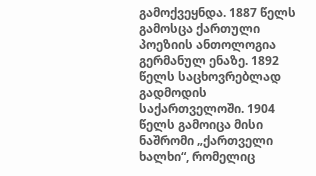გამოქვეყნდა. 1887 წელს გამოსცა ქართული პოეზიის ანთოლოგია გერმანულ ენაზე. 1892 წელს საცხოვრებლად გადმოდის საქართველოში. 1904 წელს გამოიცა მისი ნაშრომი „ქართველი ხალხი“, რომელიც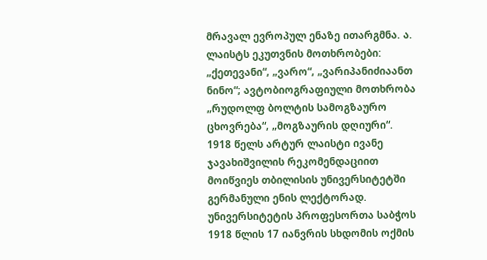მრავალ ევროპულ ენაზე ითარგმნა. ა. ლაისტს ეკუთვნის მოთხრობები: „ქეთევანი“, „ვარო“, „ვარიპანიძიაანთ ნინო“; ავტობიოგრაფიული მოთხრობა „რუდოლფ ბოლტის სამოგზაურო ცხოვრება“, „მოგზაურის დღიური“.
1918 წელს არტურ ლაისტი ივანე ჯავახიშვილის რეკომენდაციით მოიწვიეს თბილისის უნივერსიტეტში გერმანული ენის ლექტორად. უნივერსიტეტის პროფესორთა საბჭოს 1918 წლის 17 იანვრის სხდომის ოქმის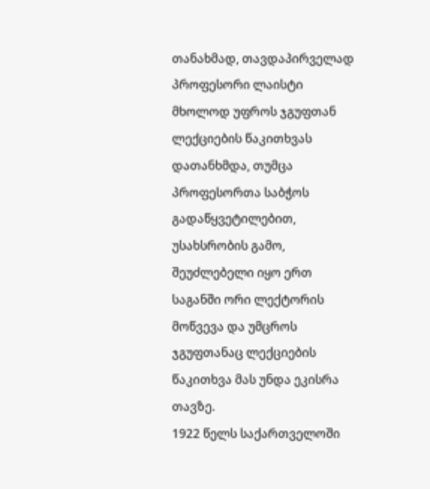თანახმად, თავდაპირველად პროფესორი ლაისტი მხოლოდ უფროს ჯგუფთან ლექციების წაკითხვას დათანხმდა, თუმცა პროფესორთა საბჭოს გადაწყვეტილებით, უსახსრობის გამო, შეუძლებელი იყო ერთ საგანში ორი ლექტორის მოწვევა და უმცროს ჯგუფთანაც ლექციების წაკითხვა მას უნდა ეკისრა თავზე.
1922 წელს საქართველოში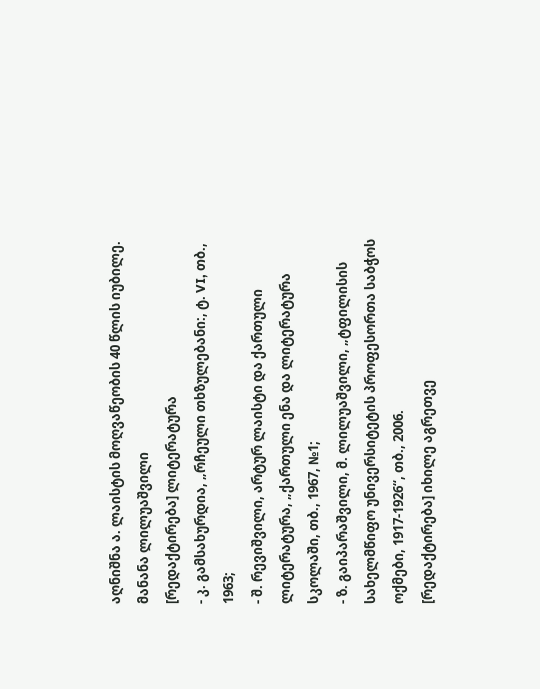აღნიშნა ა. ლაისტის მოღვაწეობის 40 წლის იუბილე.
მანანა ლილუაშვილი
[რედაქტირება] ლიტერატურა
- კ. გამსახურდია, „რჩეული თხზულებანი:, ტ. VI, თბ., 1963;
- შ. რევიშვილი, არტურ ლაისტი და ქართული ლიტერატურა, „ქართული ენა და ლიტერატურა სკოლაში, თბ., 1967, №1;
- ზ. გაიპარაშვილი, მ. ლილუაშვილი, „ტფილისის სახელმწიფო უნივერსიტეტის პროფესორთა საბჭოს ოქმები, 1917-1926“, თბ., 2006.
[რედაქტირება] იხილე აგრეთვე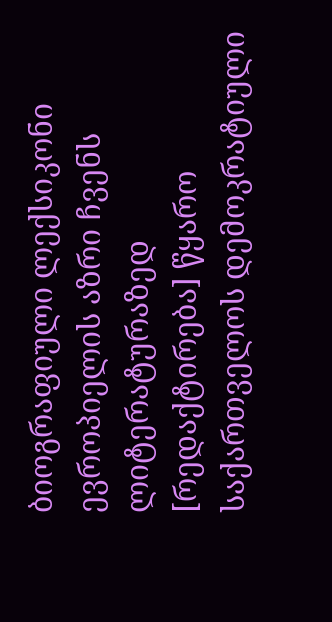ბიოგრაფიული ლექსიკონი
ევროპიელის აზრი ჩვენს ლიტერატურაზედ
[რედაქტირება] წყარო
საქართველოს დემოკრატიული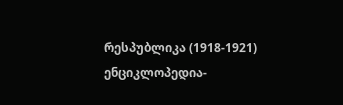რესპუბლიკა (1918-1921) ენციკლოპედია-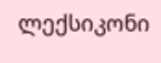ლექსიკონი